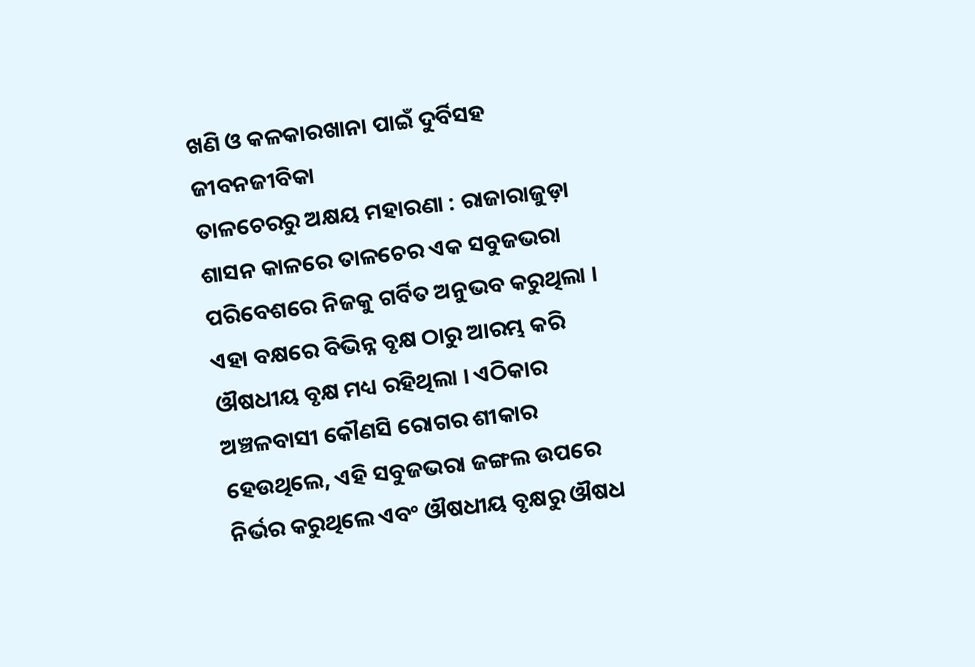ଖଣି ଓ କଳକାରଖାନା ପାଇଁ ଦୁର୍ବିସହ ଜୀବନଜୀବିକା
ତାଳଚେରରୁ ଅକ୍ଷୟ ମହାରଣା : ରାଜାରାଜୁଡ଼ା ଶାସନ କାଳରେ ତାଳଚେର ଏକ ସବୁଜଭରା ପରିବେଶରେ ନିଜକୁ ଗର୍ବିତ ଅନୁଭବ କରୁଥିଲା । ଏହା ବକ୍ଷରେ ବିଭିନ୍ନ ବୃକ୍ଷ ଠାରୁ ଆରମ୍ଭ କରି ଔଷଧୀୟ ବୃକ୍ଷ ମଧ୍ୟ ରହିଥିଲା । ଏଠିକାର ଅଞ୍ଚଳବାସୀ କୌଣସି ରୋଗର ଶୀକାର ହେଉଥିଲେ, ଏହି ସବୁଜଭରା ଜଙ୍ଗଲ ଉପରେ ନିର୍ଭର କରୁଥିଲେ ଏବଂ ଔଷଧୀୟ ବୃକ୍ଷରୁ ଔଷଧ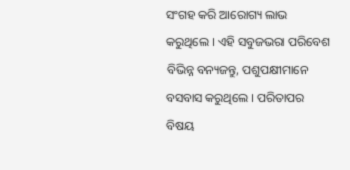ସଂଗହ କରି ଆରୋଗ୍ୟ ଲାଭ କରୁଥିଲେ । ଏହି ସବୁଜଭରା ପରିବେଶ ବିଭିନ୍ନ ବନ୍ୟଜନ୍ତୁ, ପଶୁପକ୍ଷୀମାନେ ବସବାସ କରୁଥିଲେ । ପରିତାପର ବିଷୟ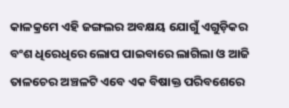କାଳକ୍ରମେ ଏହି ଜଙ୍ଗଲର ଅବକ୍ଷୟ ଯୋଗୁଁ ଏଗୁଡ଼ିକର ବଂଶ ଧିରେଧିରେ ଲୋପ ପାଇବାରେ ଲାଗିଲା ଓ ଆଜି ତାଳଚେର ଅଞ୍ଚଳଟି ଏବେ ଏକ ବିଷାକ୍ତ ପରିବଶେରେ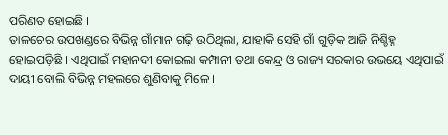ପରିଣତ ହୋଇଛି ।
ତାଳଚେର ଉପଖଣ୍ଡରେ ବିଭିନ୍ନ ଗାଁମାନ ଗଢ଼ି ଉଠିଥିଲା, ଯାହାକି ସେହି ଗାଁ ଗୁଡ଼ିକ ଆଜି ନିଶ୍ଚିହ୍ନ ହୋଇପଡ଼ିଛି । ଏଥିପାଇଁ ମହାନଦୀ କୋଇଲା କମ୍ପାନୀ ତଥା କେନ୍ଦ୍ର ଓ ରାଜ୍ୟ ସରକାର ଉଭୟେ ଏଥିପାଇଁ ଦାୟୀ ବୋଲି ବିଭିନ୍ନ ମହଲରେ ଶୁଣିବାକୁ ମିଳେ ।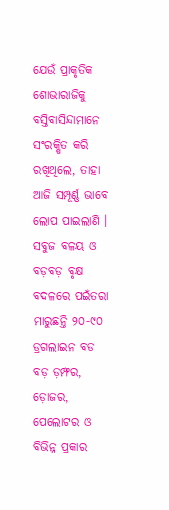ଯେଉଁ ପ୍ରାକୃତିକ ଶୋଭାରାଜିକୁ ବସ୍ତିବାସିନ୍ଦାମାନେ ସଂରକ୍ଷିତ କରି ରଖିଥିଲେ, ତାହା ଆଜି ସମ୍ପୂର୍ଣ୍ଣ ଭାବେ ଲୋପ ପାଇଲାଣି । ସବୁଜ ବଳୟ ଓ ବଡ଼ବଡ଼ ବୃକ୍ଷ ବଦଳରେ ପଇଁତରା ମାରୁଛନ୍ତି ୨୦-୯୦ ଡ୍ରଗଲାଇନ ବଡ ବଡ଼ ଡ଼ମ୍ଫର, ଡ଼ୋଜର, ପେଲୋଟର ଓ ବିଭିନ୍ନ ପ୍ରକାର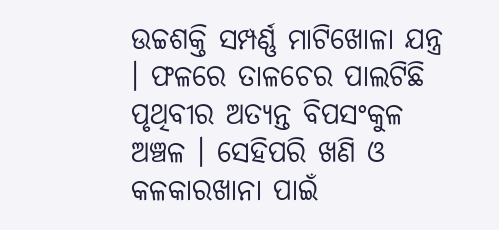ଉଚ୍ଚଶକ୍ତି ସମ୍ପର୍ଣ୍ଣ ମାଟିଖୋଳା ଯନ୍ତ୍ର । ଫଳରେ ତାଳଚେର ପାଲଟିଛି ପୃଥିବୀର ଅତ୍ୟନ୍ତ ବିପସଂକୁଳ ଅଞ୍ଚଳ । ସେହିପରି ଖଣି ଓ କଳକାରଖାନା ପାଇଁ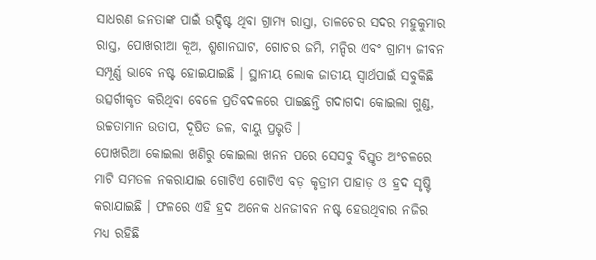ସାଧରଣ ଜନତାଙ୍କ ପାଇଁ ଉଦ୍ଦିଷ୍ଟ ଥିବା ଗ୍ରାମ୍ୟ ରାସ୍ତା, ତାଳଚେର ସଦର ମହୁକୁମାର ରାସ୍ତ, ପୋଖରୀଆ କୂଅ, ଶ୍ମଶାନଘାଟ, ଗୋଚର ଜମି, ମନ୍ଦିର ଏବଂ ଗ୍ରାମ୍ୟ ଜୀବନ ସମ୍ପୂର୍ଣ୍ଣ ଭାବେ ନଷ୍ଟ ହୋଇଯାଇଛି । ସ୍ଥାନୀୟ ଲୋକ ଜାତୀୟ ସ୍ୱାର୍ଥପାଇଁ ସବୁକିଛି ଉତ୍ସର୍ଗୀକୃତ କରିଥିବା ବେଳେ ପ୍ରତିବଦଳରେ ପାଇଛନ୍ତି ଗଦାଗଦା କୋଇଲା ଗୁଣ୍ଡ, ଉଚ୍ଚତାମାନ ଉତାପ, ଦୂଷିତ ଜଳ, ବାୟୁ ପ୍ରଭୃତି ।
ପୋଖରିଆ କୋଇଲା ଖଣିରୁ କୋଇଲା ଖନନ ପରେ ସେସବୁ ବିସ୍ତୃତ ଅଂଚଳରେ ମାଟି ସମତଳ ନକରାଯାଇ ଗୋଟିଏ ଗୋଟିଏ ବଡ଼ କୃତ୍ରୀମ ପାହାଡ଼ ଓ ହ୍ରଦ ସୃଷ୍ଟି କରାଯାଇଛି । ଫଳରେ ଏହି ହ୍ରଦ ଅନେକ ଧନଜୀବନ ନଷ୍ଟ ହେଉଥିବାର ନଜିର ମଧ୍ୟ ରହିଛି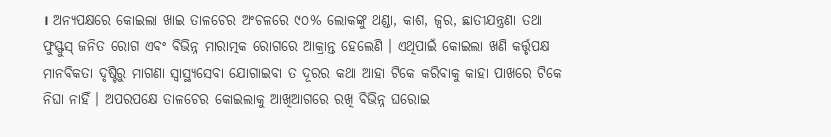। ଅନ୍ୟପକ୍ଷରେ କୋଇଲା ଖାଇ ତାଳଚେର ଅଂଚଳରେ ୯୦% ଲୋକଙ୍କୁ ଥଣ୍ଡା, କାଶ, ଜ୍ୱର, ଛାତୀଯନ୍ତ୍ରଣା ତଥା ଫୁସ୍ଫୁସ୍ ଜନିତ ରୋଗ ଏବଂ ବିଭିନ୍ନ ମାରାତ୍ମକ ରୋଗରେ ଆକ୍ରାନ୍ତ ହେଲେଣି । ଏଥିପାଇଁ କୋଇଲା ଖଣି କର୍ତ୍ତୃପକ୍ଷ ମାନବିକତା ଦୃଷ୍ଟିରୁ ମାଗଣା ସ୍ୱାସ୍ଥ୍ୟସେବା ଯୋଗାଇବା ତ ଦୂରର କଥା ଆହା ଟିକେ କରିବାକୁ କାହା ପାଖରେ ଟିକେ ନିଘା ନାହିଁ । ଅପରପକ୍ଷେ ତାଳଚେର କୋଇଲାକୁ ଆଖିଆଗରେ ରଖି ବିଭିନ୍ନ ଘରୋଇ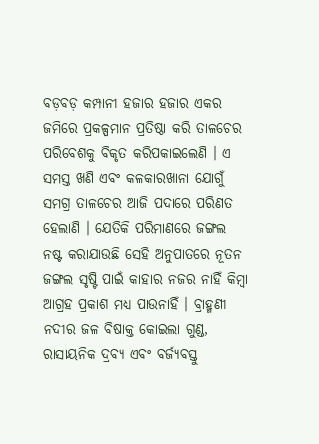ବଡ଼ବଡ଼ କମ୍ପାନୀ ହଜାର ହଜାର ଏକର ଜମିରେ ପ୍ରକଳ୍ପମାନ ପ୍ରତିଷ୍ଠା କରି ତାଳଚେର ପରିବେଶକୁ ବିକୃତ କରିପକାଇଲେଣି । ଏ ସମସ୍ତ ଖଣି ଏବଂ କଳକାରଖାନା ଯୋଗୁଁ ସମଗ୍ର ତାଳଚେର ଆଜି ପଦାରେ ପରିଣତ ହେଲାଣି । ଯେତିକି ପରିମାଣରେ ଜଙ୍ଗଲ ନଷ୍ଟ କରାଯାଉଛି ସେହି ଅନୁପାତରେ ନୂତନ ଜଙ୍ଗଲ ସୃଷ୍ଟି ପାଇଁ କାହାର ନଜର ନାହିଁ କିମ୍ବା ଆଗ୍ରହ ପ୍ରକାଶ ମଧ୍ୟ ପାଉନାହିଁ । ବ୍ରାହ୍ମଣୀ ନଦୀର ଜଳ ବିଷାକ୍ତ କୋଇଲା ଗୁଣ୍ଡ, ରାସାୟନିକ ଦ୍ରବ୍ୟ ଏବଂ ବର୍ଜ୍ୟବସ୍ତୁ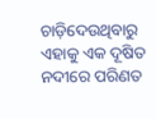ଚାଡ଼ିଦେଉଥିବାରୁ ଏହାକୁ ଏକ ଦୂଷିତ ନଦୀରେ ପରିଣତ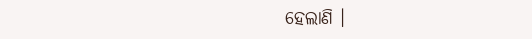ହେଲାଣି ।